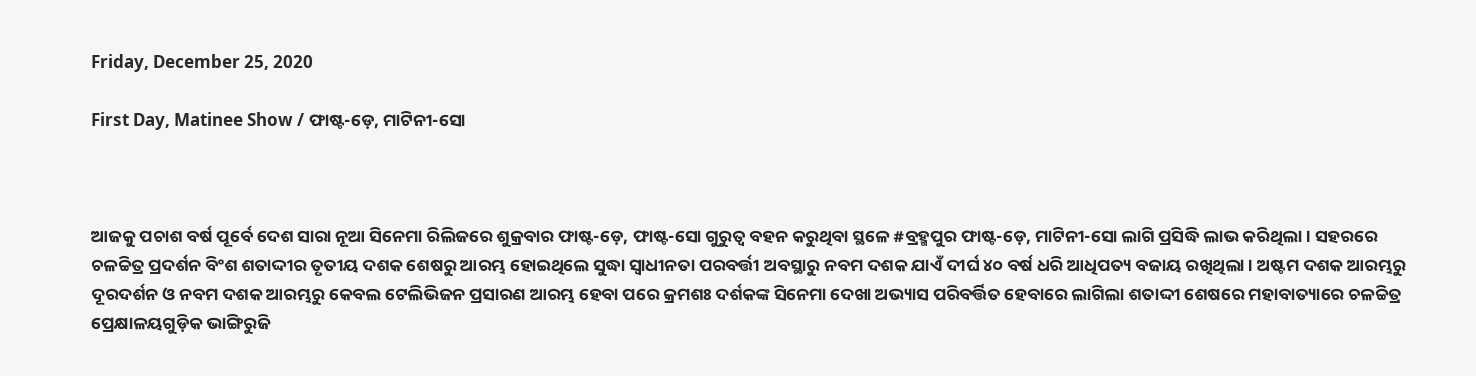Friday, December 25, 2020

First Day, Matinee Show / ଫାଷ୍ଟ-ଡ଼େ, ମାଟିନୀ-ସୋ



ଆଜକୁ ପଚାଶ ବର୍ଷ ପୂର୍ବେ ଦେଶ ସାରା ନୂଆ ସିନେମା ରିଲିଜରେ ଶୁକ୍ରବାର ଫାଷ୍ଟ-ଡ଼େ, ଫାଷ୍ଟ-ସୋ ଗୁରୁତ୍ୱ ବହନ କରୁଥିବା ସ୍ଥଳେ #ବ୍ରହ୍ମପୁର ଫାଷ୍ଟ-ଡ଼େ, ମାଟିନୀ-ସୋ ଲାଗି ପ୍ରସିଦ୍ଧି ଲାଭ କରିଥିଲା । ସହରରେ ଚଳଚ୍ଚିତ୍ର ପ୍ରଦର୍ଶନ ବିଂଶ ଶତାଦ୍ଦୀର ତୃତୀୟ ଦଶକ ଶେଷରୁ ଆରମ୍ଭ ହୋଇଥିଲେ ସୁଦ୍ଧା ସ୍ୱାଧୀନତା ପରବର୍ତ୍ତୀ ଅବସ୍ଥାରୁ ନବମ ଦଶକ ଯାଏଁ ଦୀର୍ଘ ୪୦ ବର୍ଷ ଧରି ଆଧିପତ୍ୟ ବଜାୟ ରଖିଥିଲା । ଅଷ୍ଟମ ଦଶକ ଆରମ୍ଭରୁ ଦୂରଦର୍ଶନ ଓ ନବମ ଦଶକ ଆରମ୍ଭରୁ କେବଲ ଟେଲିଭିଜନ ପ୍ରସାରଣ ଆରମ୍ଭ ହେବା ପରେ କ୍ରମଶଃ ଦର୍ଶକଙ୍କ ସିନେମା ଦେଖା ଅଭ୍ୟାସ ପରିବର୍ତ୍ତିତ ହେବାରେ ଲାଗିଲା ଶତାଦ୍ଦୀ ଶେଷରେ ମହାବାତ୍ୟାରେ ଚଳଚ୍ଚିତ୍ର ପ୍ରେକ୍ଷାଳୟଗୁଡ଼ିକ ଭାଙ୍ଗିରୁଜି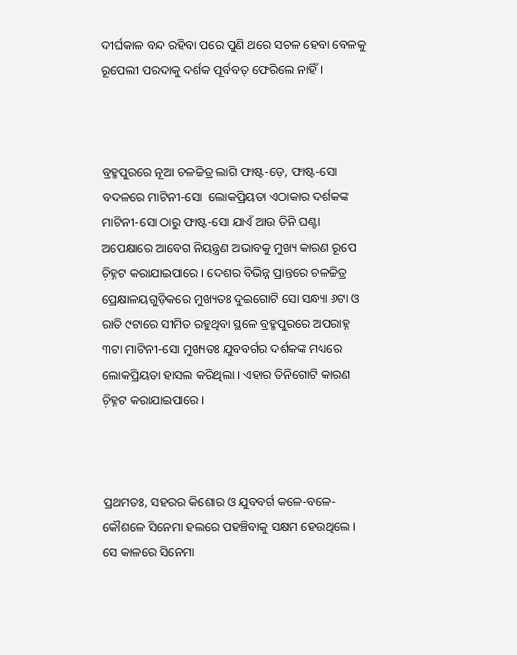ଦୀର୍ଘକାଳ ବନ୍ଦ ରହିବା ପରେ ପୁଣି ଥରେ ସଚଳ ହେବା ବେଳକୁ ରୂପେଲୀ ପରଦାକୁ ଦର୍ଶକ ପୂର୍ବବତ୍ ଫେରିଲେ ନାହିଁ ।



ବ୍ରହ୍ମପୁରରେ ନୂଆ ଚଳଚ୍ଚିତ୍ର ଲାଗି ଫାଷ୍ଟ-ଡ଼େ, ଫାଷ୍ଟ-ସୋ ବଦଳରେ ମାଟିନୀ-ସୋ  ଲୋକପ୍ରିୟତା ଏଠାକାର ଦର୍ଶକଙ୍କ ମାଟିନୀ-ସୋ ଠାରୁ ଫାଷ୍ଟ-ସୋ ଯାଏଁ ଆଉ ତିନି ଘଣ୍ଟା ଅପେକ୍ଷାରେ ଆବେଗ ନିୟନ୍ତ୍ରଣ ଅଭାବକୁ ମୁଖ୍ୟ କାରଣ ରୂପେ ଚ଼ିହ୍ନଟ କରାଯାଇପାରେ । ଦେଶର ବିଭିନ୍ନ ପ୍ରାନ୍ତରେ ଚଳଚ୍ଚିତ୍ର ପ୍ରେକ୍ଷାଳୟଗୁଡ଼ିକରେ ମୁଖ୍ୟତଃ ଦୁଇଗୋଟି ସୋ ସନ୍ଧ୍ୟା ୬ଟା ଓ ରାତି ୯ଟାରେ ସୀମିତ ରହୁଥିବା ସ୍ଥଳେ ବ୍ରହ୍ମପୁରରେ ଅପରାହ୍ନ ୩ଟା ମାଟିନୀ-ସୋ ମୁଖ୍ୟତଃ ଯୁବବର୍ଗର ଦର୍ଶକଙ୍କ ମଧ୍ୟରେ ଲୋକପ୍ରିୟତା ହାସଲ କରିଥିଲା । ଏହାର ତିନିଗୋଟି କାରଣ ଚ଼ିହ୍ନଟ କରାଯାଇପାରେ ।



ପ୍ରଥମତଃ, ସହରର କିଶୋର ଓ ଯୁବବର୍ଗ କଳେ-ବଳେ-କୌଶଳେ ସିନେମା ହଲରେ ପହଞ୍ଚିବାକୁ ସକ୍ଷମ ହେଉଥିଲେ । ସେ କାଳରେ ସିନେମା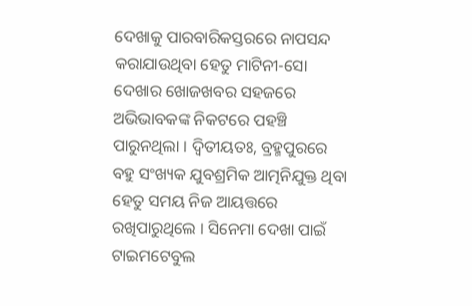ଦେଖାକୁ ପାରବାରିକସ୍ତରରେ ନାପସନ୍ଦ କରାଯାଉଥିବା ହେତୁ ମାଟିନୀ-ସୋ ଦେଖାର ଖୋଜଖବର ସହଜରେ ଅଭିଭାବକଙ୍କ ନିକଟରେ ପହଞ୍ଚି ପାରୁନଥିଲା । ଦ୍ୱିତୀୟତଃ, ବ୍ରହ୍ମପୁରରେ ବହୁ ସଂଖ୍ୟକ ଯୁବଶ୍ରମିକ ଆତ୍ମନିଯୁକ୍ତ ଥିବା ହେତୁ ସମୟ ନିଜ ଆୟତ୍ତରେ ରଖିପାରୁଥିଲେ । ସିନେମା ଦେଖା ପାଇଁ ଟାଇମଟେବୁଲ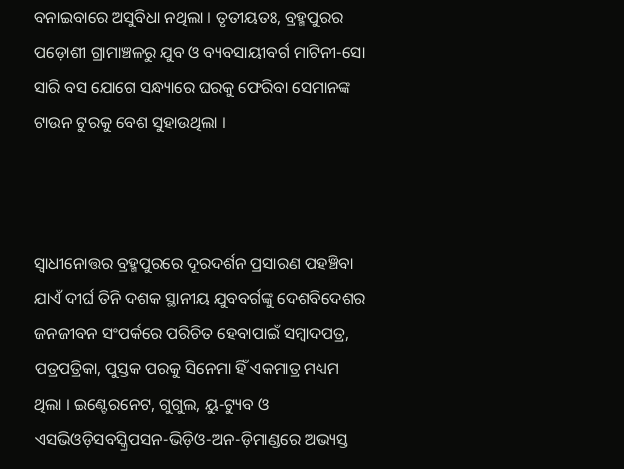ବନାଇବାରେ ଅସୁବିଧା ନଥିଲା । ତୃତୀୟତଃ, ବ୍ରହ୍ମପୁରର ପଡ଼ୋଶୀ ଗ୍ରାମାଞ୍ଚଳରୁ ଯୁବ ଓ ବ୍ୟବସାୟୀବର୍ଗ ମାଟିନୀ-ସୋ ସାରି ବସ ଯୋଗେ ସନ୍ଧ୍ୟାରେ ଘରକୁ ଫେରିବା ସେମାନଙ୍କ ଟାଉନ ଟୁରକୁ ବେଶ ସୁହାଉଥିଲା ।



ସ୍ୱାଧୀନୋତ୍ତର ବ୍ରହ୍ମପୁରରେ ଦୂରଦର୍ଶନ ପ୍ରସାରଣ ପହଞ୍ଚିବା ଯାଏଁ ଦୀର୍ଘ ତିନି ଦଶକ ସ୍ଥାନୀୟ ଯୁବବର୍ଗଙ୍କୁ ଦେଶବିଦେଶର ଜନଜୀବନ ସଂପର୍କରେ ପରିଚିତ ହେବାପାଇଁ ସମ୍ୱାଦପତ୍ର, ପତ୍ରପତ୍ରିକା, ପୁସ୍ତକ ପରକୁ ସିନେମା ହିଁ ଏକମାତ୍ର ମଧ୍ୟମ ଥିଲା । ଇଣ୍ଟେରନେଟ, ଗୁଗୁଲ, ୟୁ-ଟ୍ୟୁବ ଓ ଏସଭିଓଡ଼ିସବସ୍କ୍ରିପସନ-ଭିଡ଼ିଓ-ଅନ-ଡ଼ିମାଣ୍ଡରେ ଅଭ୍ୟସ୍ତ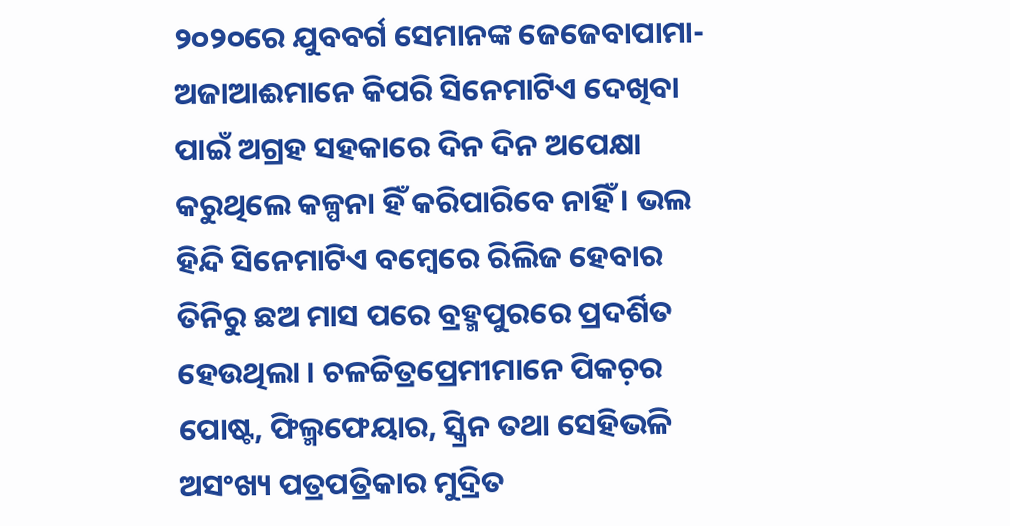୨୦୨୦ରେ ଯୁବବର୍ଗ ସେମାନଙ୍କ ଜେଜେବାପାମା-ଅଜାଆଈମାନେ କିପରି ସିନେମାଟିଏ ଦେଖିବା ପାଇଁ ଅଗ୍ରହ ସହକାରେ ଦିନ ଦିନ ଅପେକ୍ଷା କରୁଥିଲେ କଳ୍ପନା ହିଁ କରିପାରିବେ ନାହିଁ । ଭଲ ହିନ୍ଦି ସିନେମାଟିଏ ବମ୍ୱେରେ ରିଲିଜ ହେବାର ତିନିରୁ ଛଅ ମାସ ପରେ ବ୍ରହ୍ମପୁରରେ ପ୍ରଦର୍ଶିତ ହେଉଥିଲା । ଚଳଚ୍ଚିତ୍ରପ୍ରେମୀମାନେ ପିକଚ଼ର ପୋଷ୍ଟ, ଫିଲ୍ମଫେୟାର, ସ୍କ୍ରିନ ତଥା ସେହିଭଳି ଅସଂଖ୍ୟ ପତ୍ରପତ୍ରିକାର ମୁଦ୍ରିତ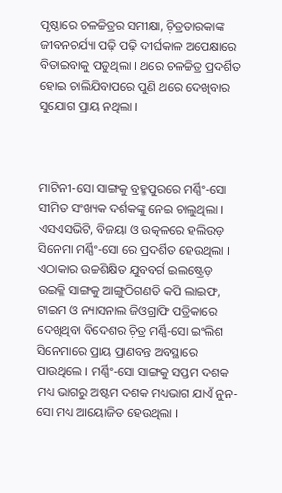ପୃଷ୍ଠାରେ ଚଳଚ୍ଚିତ୍ରର ସମୀକ୍ଷା, ଚ଼ିତ୍ରତାରକାଙ୍କ ଜୀବନଚର୍ଯ୍ୟା ପଢ଼ି ପଢ଼ି ଦୀର୍ଘକାଳ ଅପେକ୍ଷାରେ ବିତାଇବାକୁ ପଡୁଥିଲା । ଥରେ ଚଳଚ୍ଚିତ୍ର ପ୍ରଦର୍ଶିତ ହୋଇ ଚାଲିଯିବାପରେ ପୁଣି ଥରେ ଦେଖିବାର ସୁଯୋଗ ପ୍ରାୟ ନଥିଲା ।



ମାଟିନୀ-ସୋ ସାଙ୍ଗକୁ ବ୍ରହ୍ମପୁରରେ ମର୍ଣ୍ଣିଂ-ସୋ ସୀମିତ ସଂଖ୍ୟକ ଦର୍ଶକଙ୍କୁ ନେଇ ଚାଲୁଥିଲା । ଏସଏସଭିଟି, ବିଜୟା ଓ ଉତ୍କଳରେ ହଲିଉଡ଼ ସିନେମା ମର୍ଣ୍ଣିଂ-ସୋ ରେ ପ୍ରଦର୍ଶିତ ହେଉଥିଲା । ଏଠାକାର ଉଚ୍ଚଶିକ୍ଷିତ ଯୁବବର୍ଗ ଇଲଷ୍ଟ୍ରେଡ଼ ଉଇକ୍ଳି ସାଙ୍ଗକୁ ଆଙ୍ଗୁଠିଗଣତି କପି ଲାଇଫ, ଟାଇମ ଓ ନ୍ୟାସନାଲ ଜିଓଗ୍ରାଫି ପତ୍ରିକାରେ ଦେଖିଥିବା ବିଦେଶର ଚ଼ିତ୍ର ମର୍ଣ୍ଣି-ସୋ ଇଂଲିଶ ସିନେମାରେ ପ୍ରାୟ ପ୍ରାଣବନ୍ତ ଅବସ୍ଥାରେ ପାଉଥିଲେ । ମର୍ଣ୍ଣିଂ-ସୋ ସାଙ୍ଗକୁ ସପ୍ତମ ଦଶକ ମଧ୍ୟ ଭାଗରୁ ଅଷ୍ଟମ ଦଶକ ମଧ୍ୟଭାଗ ଯାଏଁ ନୁନ-ସୋ ମଧ୍ୟ ଆୟୋଜିତ ହେଉଥିଲା ।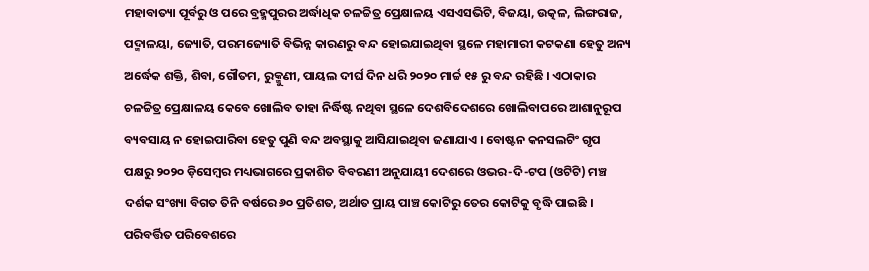ମହାବାତ୍ୟା ପୂର୍ବରୁ ଓ ପରେ ବ୍ରହ୍ମପୁରର ଅର୍ଦ୍ଧାଧିକ ଚଳଚ୍ଚିତ୍ର ପ୍ରେକ୍ଷାଳୟ ଏସଏସଭିଟି, ବିଜୟା, ଉତ୍କଳ, ଲିଙ୍ଗରାଜ, ପଦ୍ମାଳୟା, ଜ୍ୟୋତି, ପରମଜ୍ୟୋତି ବିଭିନ୍ନ କାରଣରୁ ବନ୍ଦ ହୋଇଯାଇଥିବା ସ୍ଥଳେ ମହାମାରୀ କଟକଣା ହେତୁ ଅନ୍ୟ ଅର୍ଦ୍ଧେକ ଶକ୍ତି, ଶିବା, ଗୌତମ, ରୁକ୍ମୁଣୀ, ପାୟଲ ଦୀର୍ଘ ଦିନ ଧରି ୨୦୨୦ ମାର୍ଚ୍ଚ ୧୫ ରୁ ବନ୍ଦ ରହିଛି । ଏଠାକାର ଚଳଚ୍ଚିତ୍ର ପ୍ରେକ୍ଷାଳୟ କେବେ ଖୋଲିବ ତାହା ନିର୍ଦ୍ଧିଷ୍ଟ ନଥିବା ସ୍ଥଳେ ଦେଶବିଦେଶରେ ଖୋଲିବାପରେ ଆଶାନୁରୂପ ବ୍ୟବସାୟ ନ ହୋଇପାରିବା ହେତୁ ପୁଣି ବନ୍ଦ ଅବସ୍ଥାକୁ ଆସିଯାଇଥିବା ଜଣାଯାଏ । ବୋଷ୍ଟନ କନସଲଟିଂ ଗୃପ ପକ୍ଷରୁ ୨୦୨୦ ଡ଼ିସେମ୍ୱର ମଧ୍ୟଭାଗରେ ପ୍ରକାଶିତ ବିବରଣୀ ଅନୁଯାୟୀ ଦେଶରେ ଓଭର-ଦି-ଟପ (ଓଟିଟି) ମଞ୍ଚ ଦର୍ଶକ ସଂଖ୍ୟା ବିଗତ ତିନି ବର୍ଷରେ ୬୦ ପ୍ରତିଶତ, ଅର୍ଥାତ ପ୍ରାୟ ପାଞ୍ଚ କୋଟିରୁ ତେର କୋଟିକୁ ବୃଦ୍ଧି ପାଇଛି । ପରିବର୍ତ୍ତିତ ପରିବେଶରେ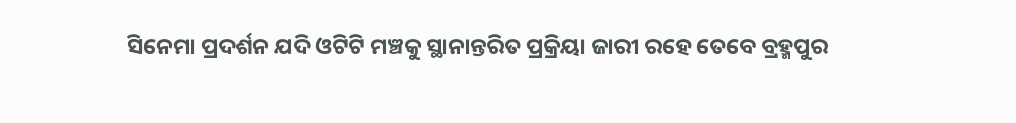ସିନେମା ପ୍ରଦର୍ଶନ ଯଦି ଓଟିଟି ମଞ୍ଚକୁ ସ୍ଥାନାନ୍ତରିତ ପ୍ରକ୍ରିୟା ଜାରୀ ରହେ ତେବେ ବ୍ରହ୍ମପୁର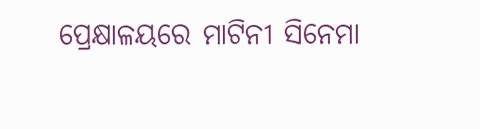ପ୍ରେକ୍ଷାଳୟରେ ମାଟିନୀ ସିନେମା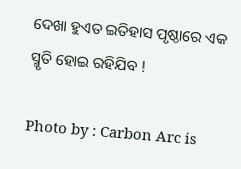ଦେଖା ହୁଏତ ଇତିହାସ ପୃଷ୍ଠାରେ ଏକ ସ୍ମୃତି ହୋଇ ରହିଯିବ !

Photo by : Carbon Arc is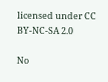licensed under CC BY-NC-SA 2.0

No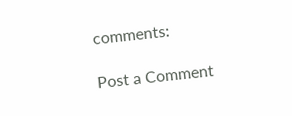comments:

Post a Comment